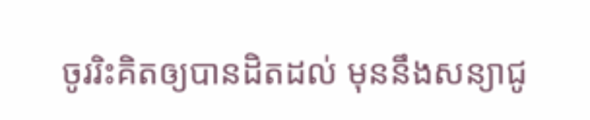ចូររិះគិតឲ្យបានដិតដល់ មុននឹងសន្យាជូ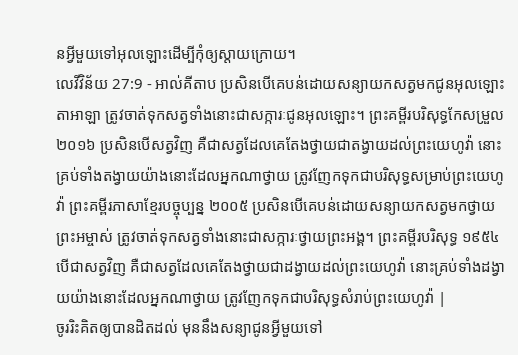នអ្វីមួយទៅអុលឡោះដើម្បីកុំឲ្យស្ដាយក្រោយ។
លេវីវិន័យ 27:9 - អាល់គីតាប ប្រសិនបើគេបន់ដោយសន្យាយកសត្វមកជូនអុលឡោះតាអាឡា ត្រូវចាត់ទុកសត្វទាំងនោះជាសក្ការៈជូនអុលឡោះ។ ព្រះគម្ពីរបរិសុទ្ធកែសម្រួល ២០១៦ ប្រសិនបើសត្វវិញ គឺជាសត្វដែលគេតែងថ្វាយជាតង្វាយដល់ព្រះយេហូវ៉ា នោះគ្រប់ទាំងតង្វាយយ៉ាងនោះដែលអ្នកណាថ្វាយ ត្រូវញែកទុកជាបរិសុទ្ធសម្រាប់ព្រះយេហូវ៉ា ព្រះគម្ពីរភាសាខ្មែរបច្ចុប្បន្ន ២០០៥ ប្រសិនបើគេបន់ដោយសន្យាយកសត្វមកថ្វាយព្រះអម្ចាស់ ត្រូវចាត់ទុកសត្វទាំងនោះជាសក្ការៈថ្វាយព្រះអង្គ។ ព្រះគម្ពីរបរិសុទ្ធ ១៩៥៤ បើជាសត្វវិញ គឺជាសត្វដែលគេតែងថ្វាយជាដង្វាយដល់ព្រះយេហូវ៉ា នោះគ្រប់ទាំងដង្វាយយ៉ាងនោះដែលអ្នកណាថ្វាយ ត្រូវញែកទុកជាបរិសុទ្ធសំរាប់ព្រះយេហូវ៉ា |
ចូររិះគិតឲ្យបានដិតដល់ មុននឹងសន្យាជូនអ្វីមួយទៅ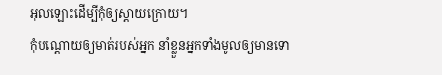អុលឡោះដើម្បីកុំឲ្យស្ដាយក្រោយ។
កុំបណ្តោយឲ្យមាត់របស់អ្នក នាំខ្លួនអ្នកទាំងមូលឲ្យមានទោ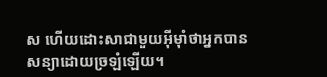ស ហើយដោះសាជាមួយអ៊ីមុាំថាអ្នកបានសន្យាដោយច្រឡំឡើយ។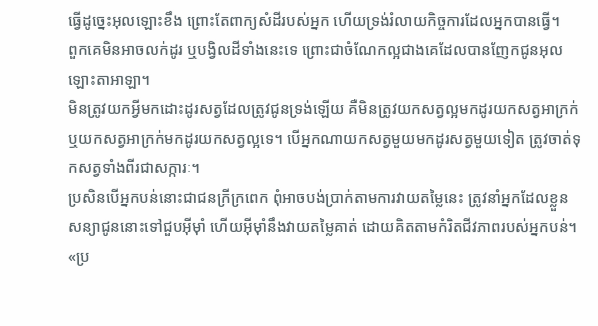ធ្វើដូច្នេះអុលឡោះខឹង ព្រោះតែពាក្យសំដីរបស់អ្នក ហើយទ្រង់រំលាយកិច្ចការដែលអ្នកបានធ្វើ។
ពួកគេមិនអាចលក់ដូរ ឬបង្វិលដីទាំងនេះទេ ព្រោះជាចំណែកល្អជាងគេដែលបានញែកជូនអុលឡោះតាអាឡា។
មិនត្រូវយកអ្វីមកដោះដូរសត្វដែលត្រូវជូនទ្រង់ឡើយ គឺមិនត្រូវយកសត្វល្អមកដូរយកសត្វអាក្រក់ ឬយកសត្វអាក្រក់មកដូរយកសត្វល្អទេ។ បើអ្នកណាយកសត្វមួយមកដូរសត្វមួយទៀត ត្រូវចាត់ទុកសត្វទាំងពីរជាសក្ការៈ។
ប្រសិនបើអ្នកបន់នោះជាជនក្រីក្រពេក ពុំអាចបង់ប្រាក់តាមការវាយតម្លៃនេះ ត្រូវនាំអ្នកដែលខ្លួនសន្យាជូននោះទៅជួបអ៊ីមុាំ ហើយអ៊ីមុាំនឹងវាយតម្លៃគាត់ ដោយគិតតាមកំរិតជីវភាពរបស់អ្នកបន់។
«ប្រ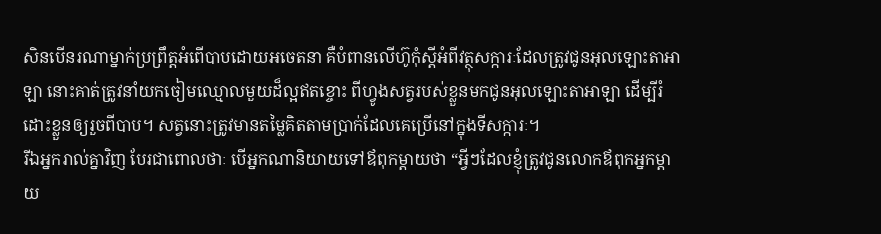សិនបើនរណាម្នាក់ប្រព្រឹត្តអំពើបាបដោយអចេតនា គឺបំពានលើហ៊ូកុំស្តីអំពីវត្ថុសក្ការៈដែលត្រូវជូនអុលឡោះតាអាឡា នោះគាត់ត្រូវនាំយកចៀមឈ្មោលមួយដ៏ល្អឥតខ្ចោះ ពីហ្វូងសត្វរបស់ខ្លួនមកជូនអុលឡោះតាអាឡា ដើម្បីរំដោះខ្លួនឲ្យរួចពីបាប។ សត្វនោះត្រូវមានតម្លៃគិតតាមប្រាក់ដែលគេប្រើនៅក្នុងទីសក្ការៈ។
រីឯអ្នករាល់គ្នាវិញ បែរជាពោលថាៈ បើអ្នកណានិយាយទៅឪពុកម្ដាយថា “អ្វីៗដែលខ្ញុំត្រូវជូនលោកឪពុកអ្នកម្ដាយ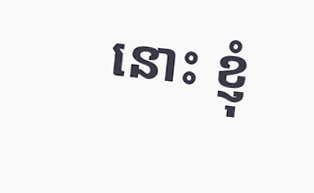នោះ ខ្ញុំ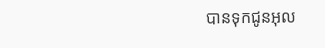បានទុកជូនអុល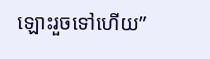ឡោះរួចទៅហើយ”